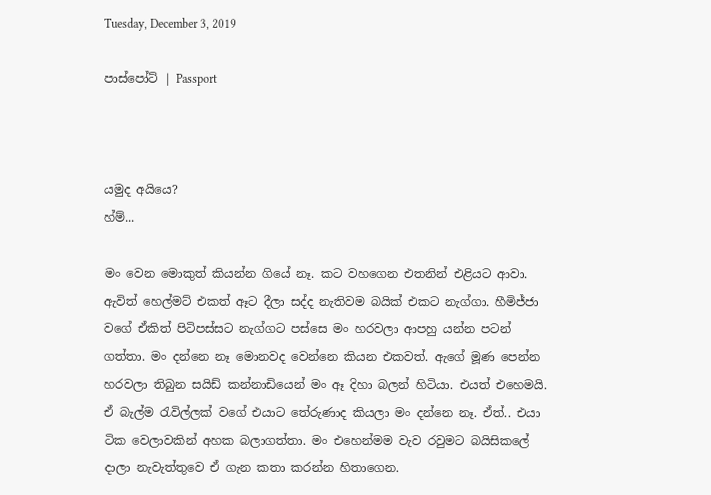Tuesday, December 3, 2019

පාස්පෝට් | Passport



යමුද අයියෙ?
හ්ම්...

මං වෙන මොකුත් කියන්න ගියේ නෑ. කට වහගෙන එතනින් එළියට ආවා. ඇවිත් හෙල්මට් එකත් ඈට දීලා සද්ද නැතිවම බයික් එකට නැග්ගා. හීමිජ්ජා වගේ ඒකිත් පිටිපස්සට නැග්ගට පස්සෙ මං හරවලා ආපහු යන්න පටන් ගත්තා. මං දන්නෙ නෑ මොනවද වෙන්නෙ කියන එකවත්. ඇගේ මූණ පෙන්න හරවලා තිබුන සයිඩ් කන්නාඩියෙන් මං ඈ දිහා බලන් හිටියා. එයත් එහෙමයි. ඒ බැල්ම රැවිල්ලක් වගේ එයාට තේරුණාද කියලා මං දන්නෙ නෑ. ඒත්.. එයා ටික වෙලාවකින් අහක බලාගත්තා. මං එහෙන්මම වැව රවුමට බයිසිකලේ දාලා නැවැත්තුවෙ ඒ ගැන කතා කරන්න හිතාගෙන.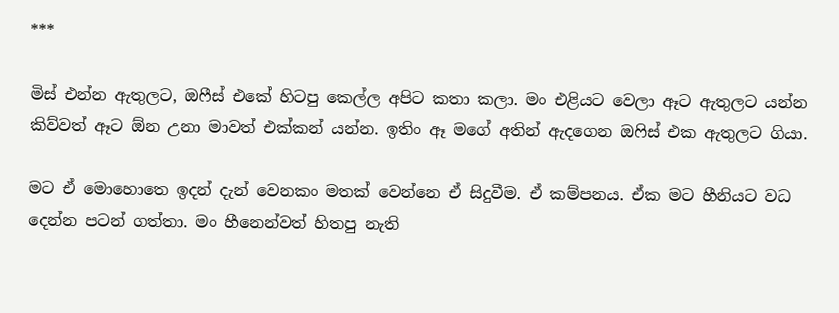***

මිස් එන්න ඇතුලට, ඔෆීස් එකේ හිටපු කෙල්ල අපිට කතා කලා. මං එළියට වෙලා ඈට ඇතුලට යන්න කිව්වත් ඈට ඕන උනා මාවත් එක්කන් යන්න. ඉතිං ඈ මගේ අතින් ඇදගෙන ඔෆිස් එක ඇතුලට ගියා.

මට ඒ මොහොතෙ ඉදන් දැන් වෙනකං මතක් වෙන්නෙ ඒ සිදුවීම. ඒ කම්පනය. ඒක මට හීනියට වධ දෙන්න පටන් ගත්තා. මං හීනෙන්වත් හිතපු නැති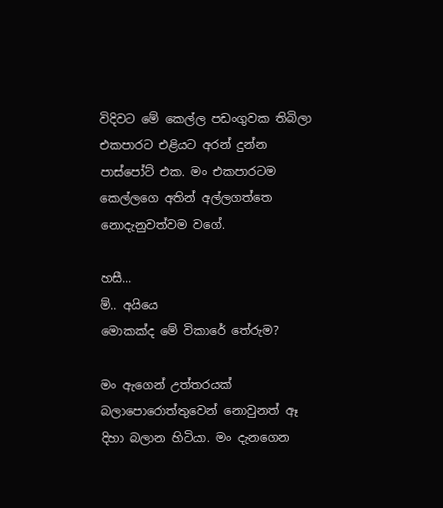විදිවට මේ කෙල්ල පඩංගුවක තිබිලා එකපාරට එළියට අරන් දුන්න පාස්පෝට් එක. මං එකපාරටම කෙල්ලගෙ අතින් අල්ලගත්තෙ නොදැනුවත්වම වගේ.

හසී...
ම්.. අයියෙ
මොකක්ද මේ විකාරේ තේරුම?

මං ඇගෙන් උත්තරයක් බලාපොරොත්තුවෙන් නොවුනත් ඈ දිහා බලාන හිටියා. මං දැනගෙන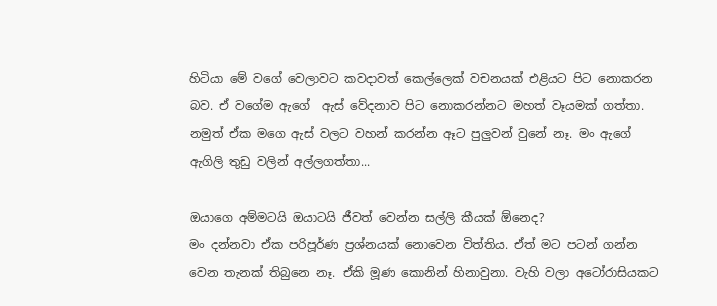හිටියා මේ වගේ වෙලාවට කවදාවත් කෙල්ලෙක් වචනයක් එළියට පිට නොකරන බව. ඒ වගේම ඇගේ  ඇස් වේදනාව පිට නොකරන්නට මහත් වෑයමක් ගත්තා. නමුත් ඒක මගෙ ඇස් වලට වහන් කරන්න ඈට පුලුවන් වුනේ නෑ. මං ඇගේ ඇගිලි තුඩු වලින් අල්ලගත්තා...

ඔයාගෙ අම්මටයි ඔයාටයි ජීවත් වෙන්න සල්ලි කීයක් ඕනෙද?
මං දන්නවා ඒක පරිපූර්ණ ප්‍රශ්නයක් නොවෙන විත්තිය. ඒත් මට පටන් ගන්න වෙන තැනක් තිබුනෙ නෑ. ඒකි මූණ කොනින් හිනාවුනා. වැහි වලා අටෝරාසියකට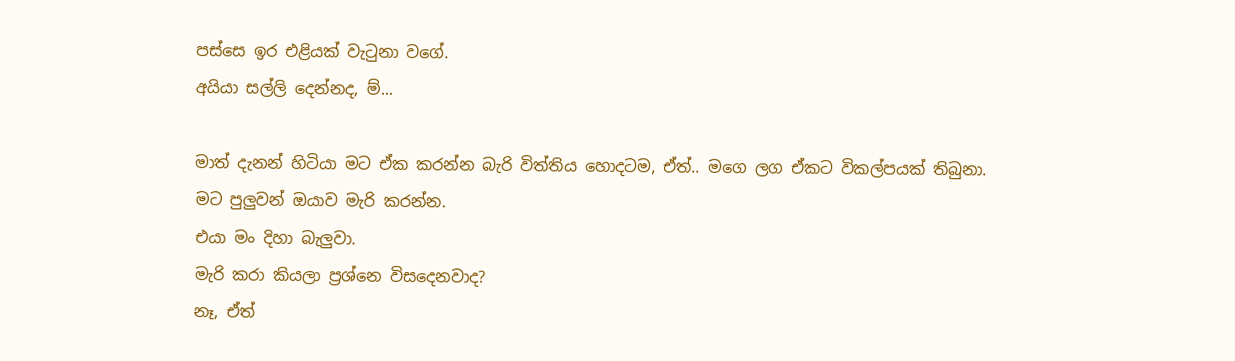පස්සෙ ඉර එළියක් වැටුනා වගේ.
අයියා සල්ලි දෙන්නද, ම්...

මාත් දැනන් හිටියා මට ඒක කරන්න බැරි විත්තිය හොදටම, ඒත්.. මගෙ ලග ඒකට විකල්පයක් තිබුනා.
මට පුලුවන් ඔයාව මැරි කරන්න.
එයා මං දිහා බැලුවා.
මැරි කරා කියලා ප්‍රශ්නෙ විසදෙනවාද?
නෑ, ඒත්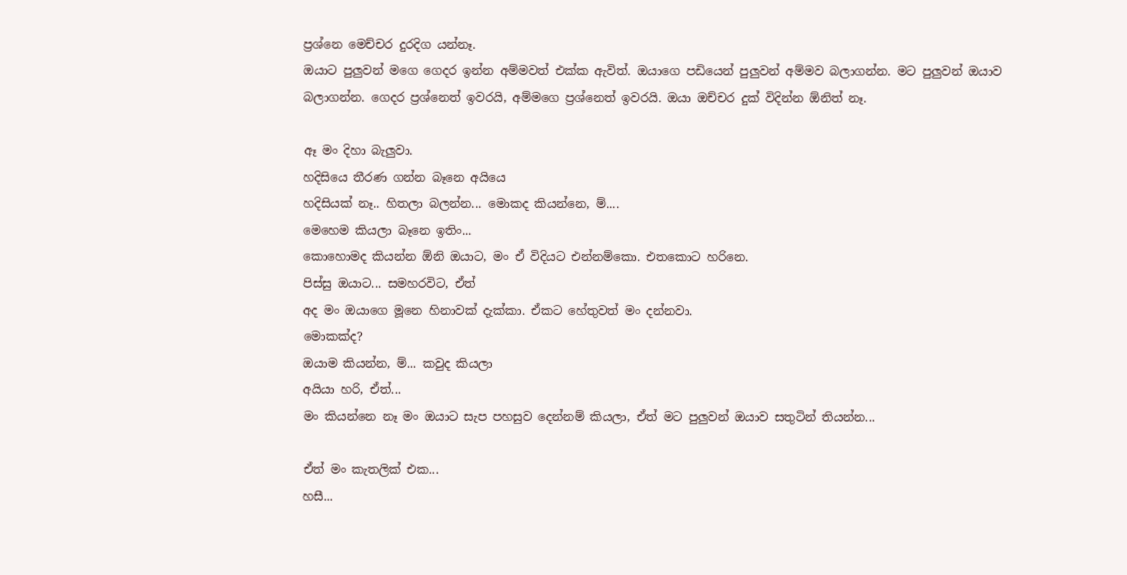ප්‍රශ්නෙ මෙච්චර දුරදිග යන්නෑ.
ඔයාට පුලුවන් මගෙ ගෙදර ඉන්න අම්මවත් එක්ක ඇවිත්. ඔයාගෙ පඩියෙන් පුලුවන් අම්මව බලාගන්න. මට පුලුවන් ඔයාව බලාගන්න. ගෙදර ප්‍රශ්නෙත් ඉවරයි, අම්මගෙ ප්‍රශ්නෙත් ඉවරයි. ඔයා ඔච්චර දුක් විදින්න ඕනිත් නෑ.

ඈ මං දිහා බැලුවා.
හදිසියෙ තීරණ ගන්න බෑනෙ අයියෙ
හදිසියක් නෑ.. හිතලා බලන්න... මොකද කියන්නෙ, ම්....
මෙහෙම කියලා බෑනෙ ඉතිං...
කොහොමද කියන්න ඕනි ඔයාට, මං ඒ විදියට එන්නම්කො. එතකොට හරිනෙ.
පිස්සු ඔයාට... සමහරවිට, ඒත්
අද මං ඔයාගෙ මූනෙ හිනාවක් දැක්කා. ඒකට හේතුවත් මං දන්නවා.
මොකක්ද?
ඔයාම කියන්න, ම්... කවුද කියලා
අයියා හරි, ඒත්...
මං කියන්නෙ නෑ මං ඔයාට සැප පහසුව දෙන්නම් කියලා, ඒත් මට පුලුවන් ඔයාව සතුටින් තියන්න...

ඒත් මං කැතලික් එක...
හසී...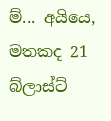ම්... අයියෙ,
මතකද 21 බ්ලාස්ට්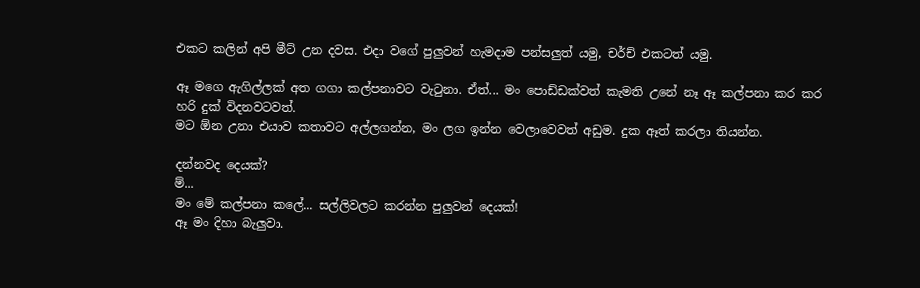එකට කලින් අපි මීට් උන දවස. එදා වගේ පුලුවන් හැමදාම පන්සලුත් යමු, චර්ච් එකටත් යමු.

ඈ මගෙ ඇගිල්ලක් අත ගගා කල්පනාවට වැටුනා. ඒත්... මං පොඩ්ඩක්වත් කැමති උනේ නෑ ඈ කල්පනා කර කර හරි දුක් විදනවටවත්.
මට ඕන උනා එයාව කතාවට අල්ලගන්න, මං ලග ඉන්න වෙලාවෙවත් අඩුම. දුක ඈත් කරලා තියන්න.

දන්නවද දෙයක්?
ම්...
මං මේ කල්පනා කලේ... සල්ලිවලට කරන්න පුලුවන් දෙයක්!
ඈ මං දිහා බැලුවා.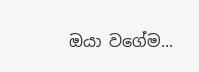ඔයා වගේම...